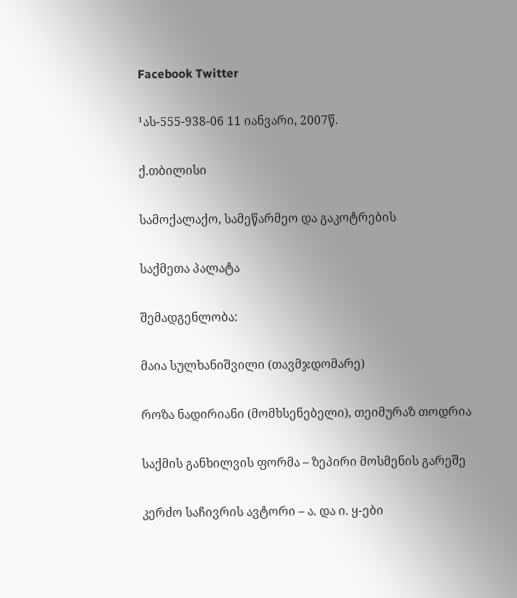Facebook Twitter

¹ას-555-938-06 11 იანვარი, 2007წ.

ქ.თბილისი

სამოქალაქო, სამეწარმეო და გაკოტრების

საქმეთა პალატა

შემადგენლობა:

მაია სულხანიშვილი (თავმჯდომარე)

როზა ნადირიანი (მომხსენებელი), თეიმურაზ თოდრია

საქმის განხილვის ფორმა – ზეპირი მოსმენის გარეშე

კერძო საჩივრის ავტორი – ა. და ი. ყ-ები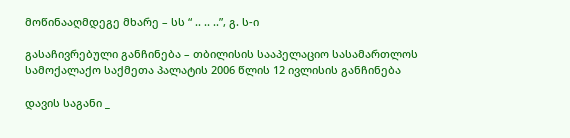მოწინააღმდეგე მხარე – სს “ .. .. ..”, გ. ს-ი

გასაჩივრებული განჩინება – თბილისის სააპელაციო სასამართლოს სამოქალაქო საქმეთა პალატის 2006 წლის 12 ივლისის განჩინება

დავის საგანი _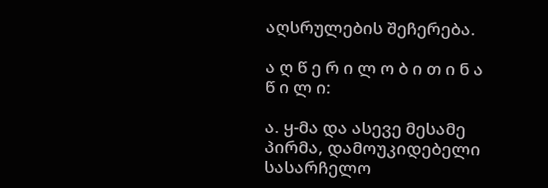აღსრულების შეჩერება.

ა ღ წ ე რ ი ლ ო ბ ი თ ი ნ ა წ ი ლ ი:

ა. ყ-მა და ასევე მესამე პირმა, დამოუკიდებელი სასარჩელო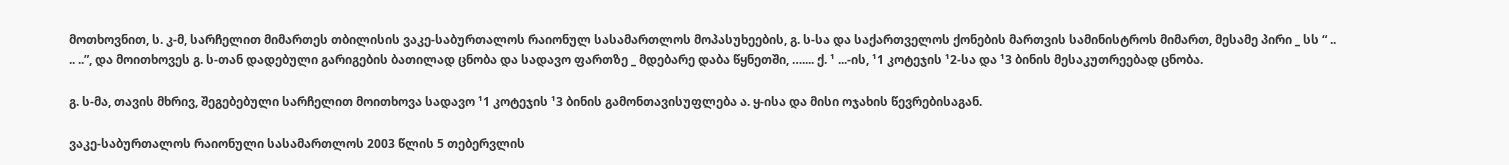მოთხოვნით, ს. კ-მ, სარჩელით მიმართეს თბილისის ვაკე-საბურთალოს რაიონულ სასამართლოს მოპასუხეების, გ. ს-სა და საქართველოს ქონების მართვის სამინისტროს მიმართ, მესამე პირი _ სს “ .. .. ..”, და მოითხოვეს გ. ს-თან დადებული გარიგების ბათილად ცნობა და სადავო ფართზე _ მდებარე დაბა წყნეთში, ….... ქ. ¹ ...-ის, ¹1 კოტეჯის ¹2-სა და ¹3 ბინის მესაკუთრეებად ცნობა.

გ. ს-მა, თავის მხრივ, შეგებებული სარჩელით მოითხოვა სადავო ¹1 კოტეჯის ¹3 ბინის გამონთავისუფლება ა. ყ-ისა და მისი ოჯახის წევრებისაგან.

ვაკე-საბურთალოს რაიონული სასამართლოს 2003 წლის 5 თებერვლის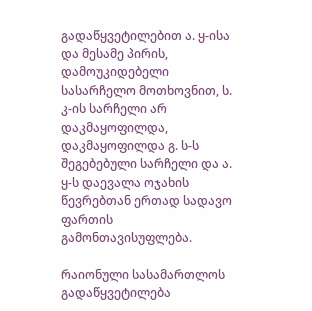გადაწყვეტილებით ა. ყ-ისა და მესამე პირის, დამოუკიდებელი სასარჩელო მოთხოვნით, ს. კ-ის სარჩელი არ დაკმაყოფილდა, დაკმაყოფილდა გ. ს-ს შეგებებული სარჩელი და ა. ყ-ს დაევალა ოჯახის წევრებთან ერთად სადავო ფართის გამონთავისუფლება.

რაიონული სასამართლოს გადაწყვეტილება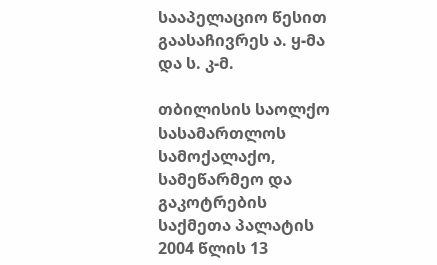სააპელაციო წესით გაასაჩივრეს ა. ყ-მა და ს. კ-მ.

თბილისის საოლქო სასამართლოს სამოქალაქო, სამეწარმეო და გაკოტრების საქმეთა პალატის 2004 წლის 13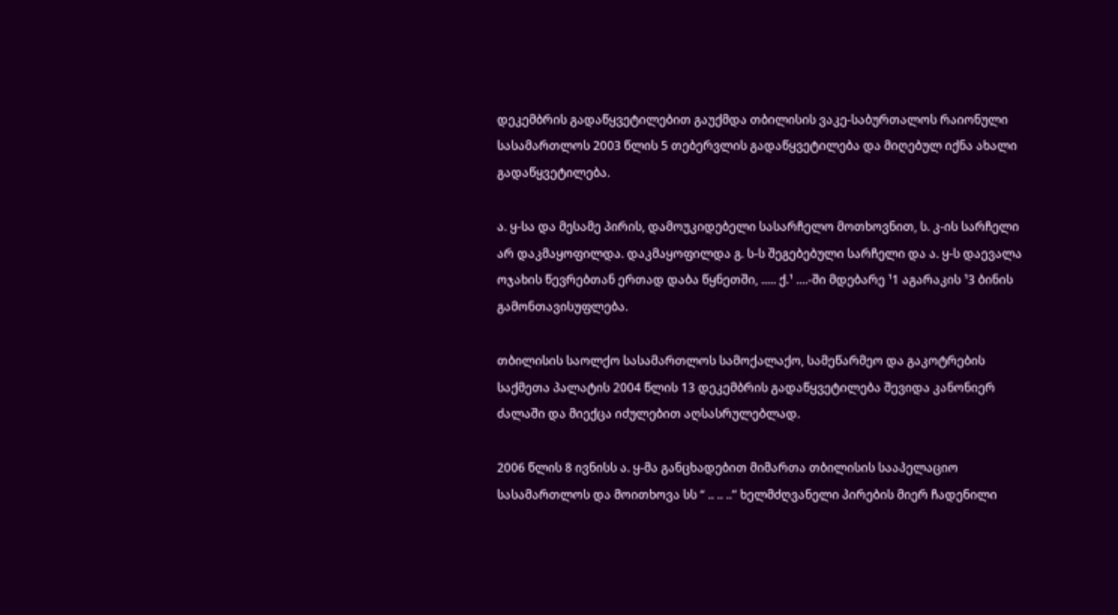დეკემბრის გადაწყვეტილებით გაუქმდა თბილისის ვაკე-საბურთალოს რაიონული სასამართლოს 2003 წლის 5 თებერვლის გადაწყვეტილება და მიღებულ იქნა ახალი გადაწყვეტილება.

ა. ყ-სა და მესამე პირის, დამოუკიდებელი სასარჩელო მოთხოვნით, ს. კ-ის სარჩელი არ დაკმაყოფილდა. დაკმაყოფილდა გ. ს-ს შეგებებული სარჩელი და ა. ყ-ს დაევალა ოჯახის წევრებთან ერთად დაბა წყნეთში, ..... ქ.¹ ....-ში მდებარე ¹1 აგარაკის ¹3 ბინის გამონთავისუფლება.

თბილისის საოლქო სასამართლოს სამოქალაქო, სამეწარმეო და გაკოტრების საქმეთა პალატის 2004 წლის 13 დეკემბრის გადაწყვეტილება შევიდა კანონიერ ძალაში და მიექცა იძულებით აღსასრულებლად.

2006 წლის 8 ივნისს ა. ყ-მა განცხადებით მიმართა თბილისის სააპელაციო სასამართლოს და მოითხოვა სს “ .. .. ..” ხელმძღვანელი პირების მიერ ჩადენილი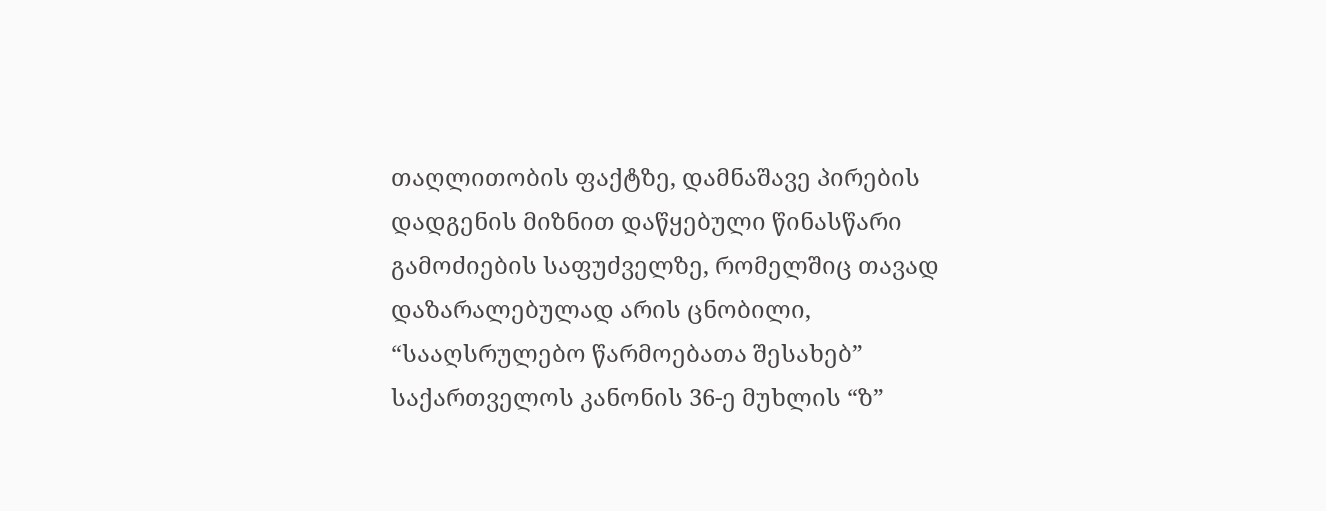თაღლითობის ფაქტზე, დამნაშავე პირების დადგენის მიზნით დაწყებული წინასწარი გამოძიების საფუძველზე, რომელშიც თავად დაზარალებულად არის ცნობილი, “სააღსრულებო წარმოებათა შესახებ” საქართველოს კანონის 36-ე მუხლის “ზ”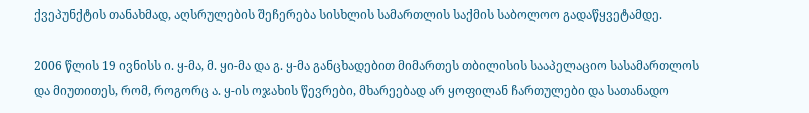ქვეპუნქტის თანახმად, აღსრულების შეჩერება სისხლის სამართლის საქმის საბოლოო გადაწყვეტამდე.

2006 წლის 19 ივნისს ი. ყ-მა, მ. ყი-მა და გ. ყ-მა განცხადებით მიმართეს თბილისის სააპელაციო სასამართლოს და მიუთითეს, რომ, როგორც ა. ყ-ის ოჯახის წევრები, მხარეებად არ ყოფილან ჩართულები და სათანადო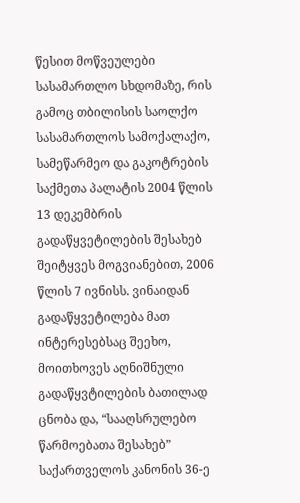წესით მოწვეულები სასამართლო სხდომაზე, რის გამოც თბილისის საოლქო სასამართლოს სამოქალაქო, სამეწარმეო და გაკოტრების საქმეთა პალატის 2004 წლის 13 დეკემბრის გადაწყვეტილების შესახებ შეიტყვეს მოგვიანებით, 2006 წლის 7 ივნისს. ვინაიდან გადაწყვეტილება მათ ინტერესებსაც შეეხო, მოითხოვეს აღნიშნული გადაწყვტილების ბათილად ცნობა და, “სააღსრულებო წარმოებათა შესახებ” საქართველოს კანონის 36-ე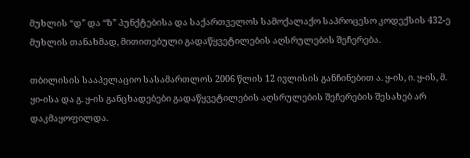მუხლის “დ” და “ზ” პუნქტებისა და საქართველოს სამოქალაქო საპროცესო კოდექსის 432-ე მუხლის თანახმად, მითითებული გადაწყვეტილების აღსრულების შეჩერება.

თბილისის სააპელაციო სასამართლოს 2006 წლის 12 ივლისის განჩინებით ა. ყ-ის, ი. ყ-ის, მ. ყი-ისა და გ. ყ-ის განცხადებები გადაწყვეტილების აღსრულების შეჩერების შესახებ არ დაკმაყოფილდა.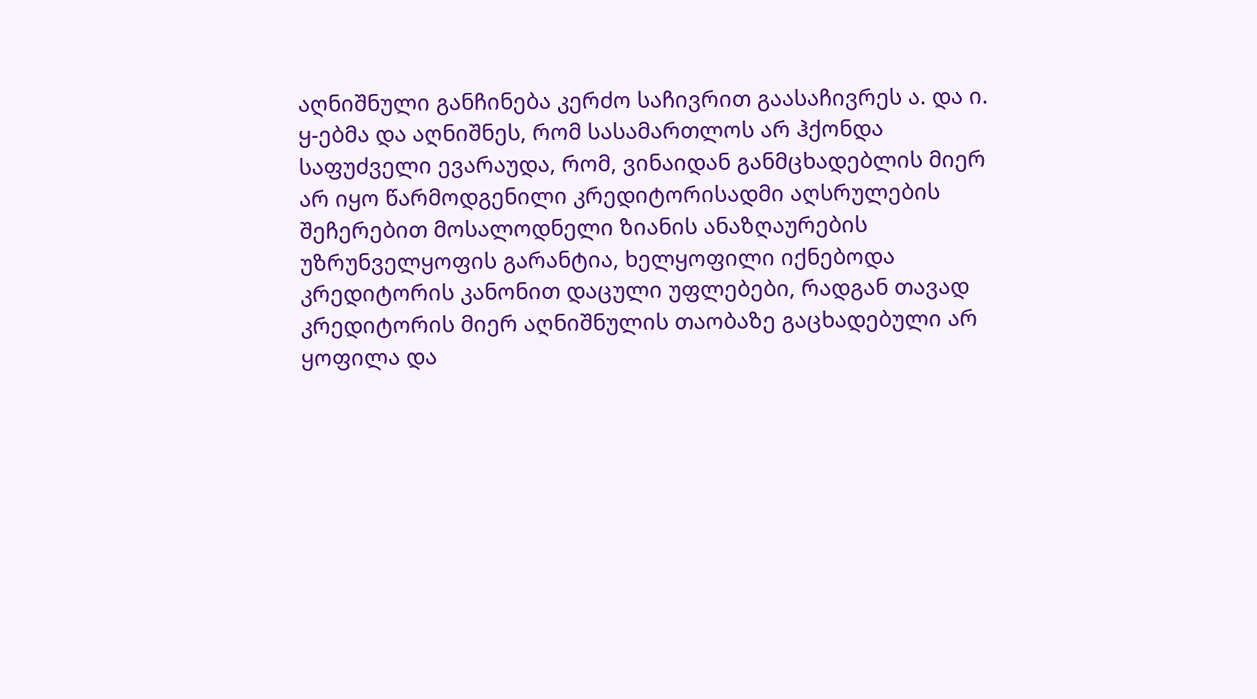აღნიშნული განჩინება კერძო საჩივრით გაასაჩივრეს ა. და ი. ყ-ებმა და აღნიშნეს, რომ სასამართლოს არ ჰქონდა საფუძველი ევარაუდა, რომ, ვინაიდან განმცხადებლის მიერ არ იყო წარმოდგენილი კრედიტორისადმი აღსრულების შეჩერებით მოსალოდნელი ზიანის ანაზღაურების უზრუნველყოფის გარანტია, ხელყოფილი იქნებოდა კრედიტორის კანონით დაცული უფლებები, რადგან თავად კრედიტორის მიერ აღნიშნულის თაობაზე გაცხადებული არ ყოფილა და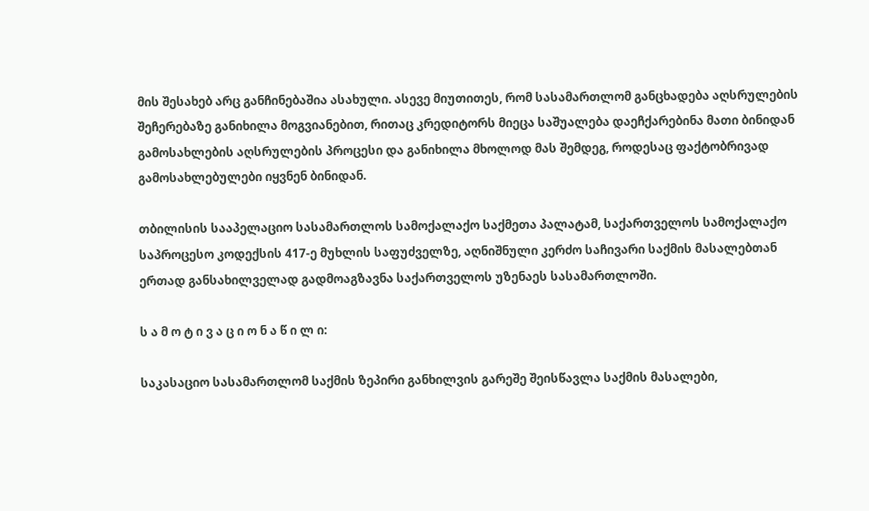მის შესახებ არც განჩინებაშია ასახული. ასევე მიუთითეს, რომ სასამართლომ განცხადება აღსრულების შეჩერებაზე განიხილა მოგვიანებით, რითაც კრედიტორს მიეცა საშუალება დაეჩქარებინა მათი ბინიდან გამოსახლების აღსრულების პროცესი და განიხილა მხოლოდ მას შემდეგ, როდესაც ფაქტობრივად გამოსახლებულები იყვნენ ბინიდან.

თბილისის სააპელაციო სასამართლოს სამოქალაქო საქმეთა პალატამ, საქართველოს სამოქალაქო საპროცესო კოდექსის 417-ე მუხლის საფუძველზე, აღნიშნული კერძო საჩივარი საქმის მასალებთან ერთად განსახილველად გადმოაგზავნა საქართველოს უზენაეს სასამართლოში.

ს ა მ ო ტ ი ვ ა ც ი ო ნ ა წ ი ლ ი:

საკასაციო სასამართლომ საქმის ზეპირი განხილვის გარეშე შეისწავლა საქმის მასალები,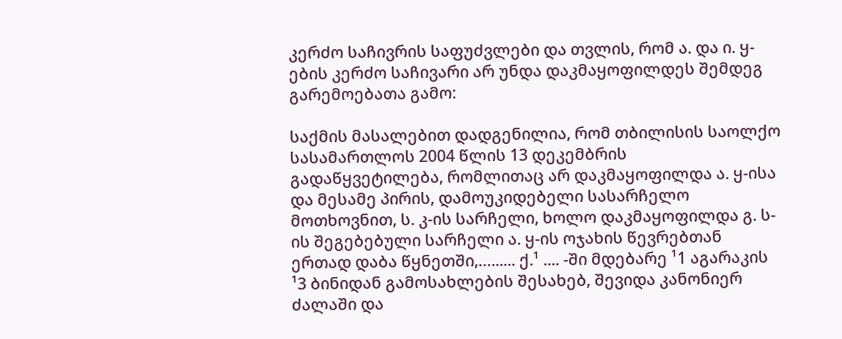კერძო საჩივრის საფუძვლები და თვლის, რომ ა. და ი. ყ-ების კერძო საჩივარი არ უნდა დაკმაყოფილდეს შემდეგ გარემოებათა გამო:

საქმის მასალებით დადგენილია, რომ თბილისის საოლქო სასამართლოს 2004 წლის 13 დეკემბრის გადაწყვეტილება, რომლითაც არ დაკმაყოფილდა ა. ყ-ისა და მესამე პირის, დამოუკიდებელი სასარჩელო მოთხოვნით, ს. კ-ის სარჩელი, ხოლო დაკმაყოფილდა გ. ს-ის შეგებებული სარჩელი ა. ყ-ის ოჯახის წევრებთან ერთად დაბა წყნეთში,…...... ქ.¹ .... -ში მდებარე ¹1 აგარაკის ¹3 ბინიდან გამოსახლების შესახებ, შევიდა კანონიერ ძალაში და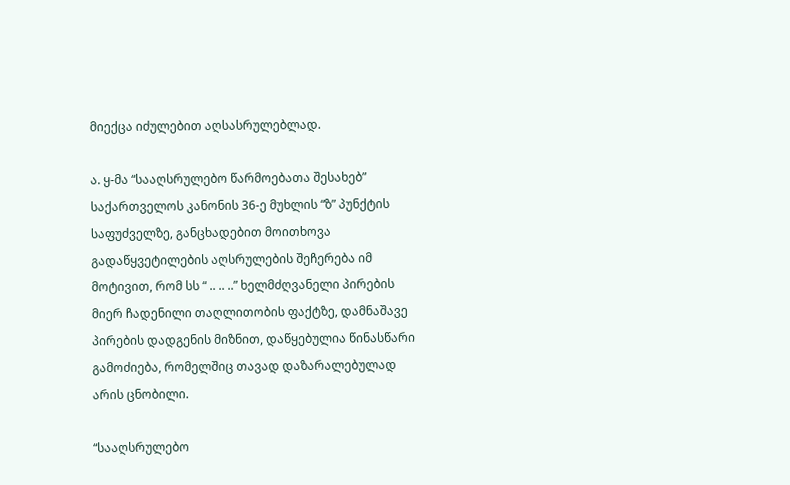მიექცა იძულებით აღსასრულებლად.

ა. ყ-მა “სააღსრულებო წარმოებათა შესახებ” საქართველოს კანონის 36-ე მუხლის “ზ” პუნქტის საფუძველზე, განცხადებით მოითხოვა გადაწყვეტილების აღსრულების შეჩერება იმ მოტივით, რომ სს “ .. .. ..” ხელმძღვანელი პირების მიერ ჩადენილი თაღლითობის ფაქტზე, დამნაშავე პირების დადგენის მიზნით, დაწყებულია წინასწარი გამოძიება, რომელშიც თავად დაზარალებულად არის ცნობილი.

“სააღსრულებო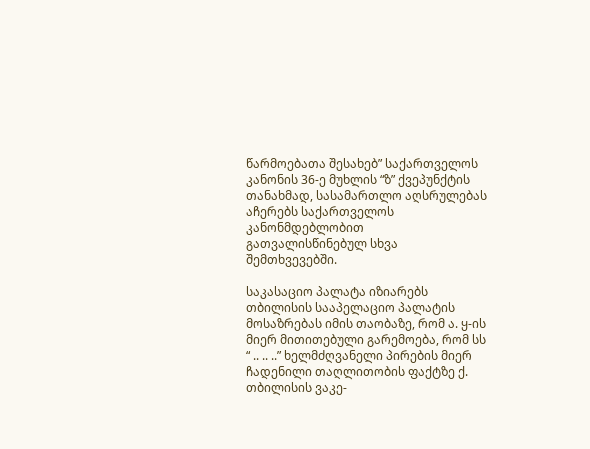წარმოებათა შესახებ” საქართველოს კანონის 36-ე მუხლის “ზ” ქვეპუნქტის თანახმად, სასამართლო აღსრულებას აჩერებს საქართველოს კანონმდებლობით გათვალისწინებულ სხვა შემთხვევებში.

საკასაციო პალატა იზიარებს თბილისის სააპელაციო პალატის მოსაზრებას იმის თაობაზე, რომ ა. ყ-ის მიერ მითითებული გარემოება, რომ სს “ .. .. ..” ხელმძღვანელი პირების მიერ ჩადენილი თაღლითობის ფაქტზე ქ. თბილისის ვაკე-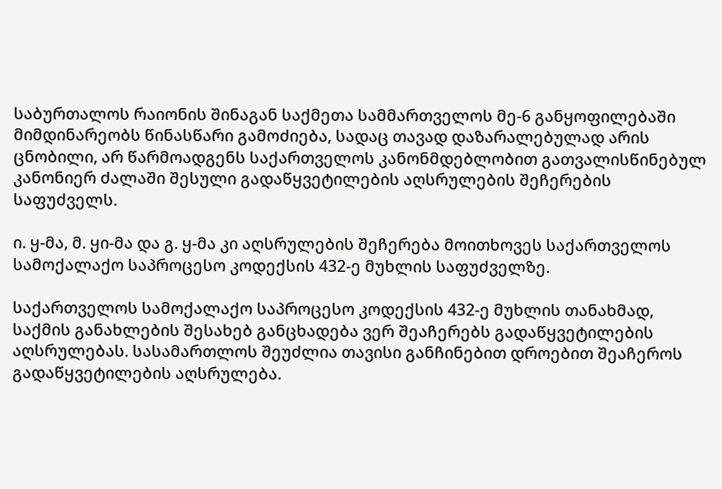საბურთალოს რაიონის შინაგან საქმეთა სამმართველოს მე-6 განყოფილებაში მიმდინარეობს წინასწარი გამოძიება, სადაც თავად დაზარალებულად არის ცნობილი, არ წარმოადგენს საქართველოს კანონმდებლობით გათვალისწინებულ კანონიერ ძალაში შესული გადაწყვეტილების აღსრულების შეჩერების საფუძველს.

ი. ყ-მა, მ. ყი-მა და გ. ყ-მა კი აღსრულების შეჩერება მოითხოვეს საქართველოს სამოქალაქო საპროცესო კოდექსის 432-ე მუხლის საფუძველზე.

საქართველოს სამოქალაქო საპროცესო კოდექსის 432-ე მუხლის თანახმად, საქმის განახლების შესახებ განცხადება ვერ შეაჩერებს გადაწყვეტილების აღსრულებას. სასამართლოს შეუძლია თავისი განჩინებით დროებით შეაჩეროს გადაწყვეტილების აღსრულება.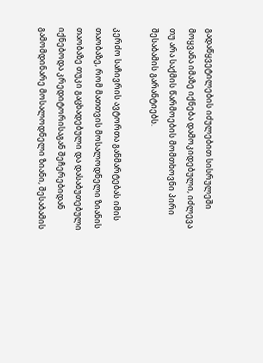გადაწყვეტილების იძულებით სისრულეში მოყვანა იმაზე იქნება დამოკიდებული, იძლევა თუ არა საქმის წარმოების მომთხოვნი პირი შესაბამის გარანტიებს.

კერძო საჩივრის ავტორთა განმარტებას იმის თაობაზე, რომ მათთვის მოსალოდნელი ზიანის თაობაზე თუკი გაცხადებული და დასაბუთებული იქნებოდა კრედიტორისაგან შეჩერებიდან გამომდინარე მოსალოდნელი ზიანი, შესაბამის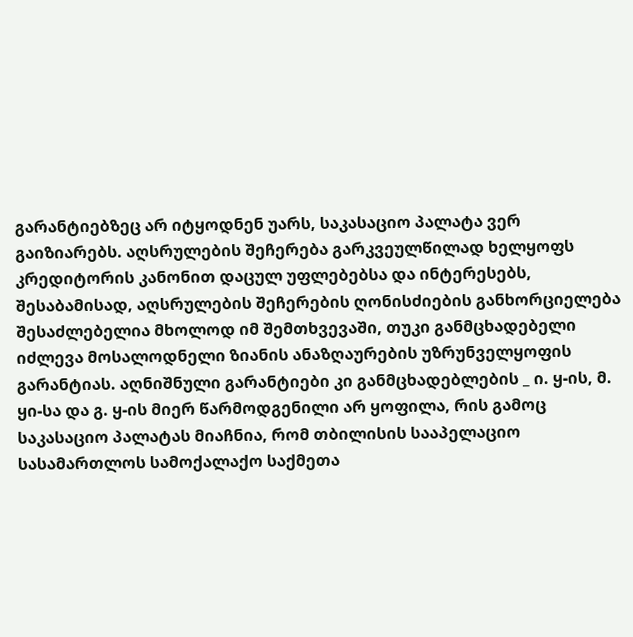გარანტიებზეც არ იტყოდნენ უარს, საკასაციო პალატა ვერ გაიზიარებს. აღსრულების შეჩერება გარკვეულწილად ხელყოფს კრედიტორის კანონით დაცულ უფლებებსა და ინტერესებს, შესაბამისად, აღსრულების შეჩერების ღონისძიების განხორციელება შესაძლებელია მხოლოდ იმ შემთხვევაში, თუკი განმცხადებელი იძლევა მოსალოდნელი ზიანის ანაზღაურების უზრუნველყოფის გარანტიას. აღნიშნული გარანტიები კი განმცხადებლების _ ი. ყ-ის, მ. ყი-სა და გ. ყ-ის მიერ წარმოდგენილი არ ყოფილა, რის გამოც საკასაციო პალატას მიაჩნია, რომ თბილისის სააპელაციო სასამართლოს სამოქალაქო საქმეთა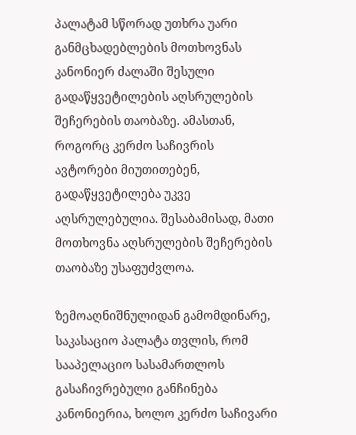პალატამ სწორად უთხრა უარი განმცხადებლების მოთხოვნას კანონიერ ძალაში შესული გადაწყვეტილების აღსრულების შეჩერების თაობაზე. ამასთან, როგორც კერძო საჩივრის ავტორები მიუთითებენ, გადაწყვეტილება უკვე აღსრულებულია. შესაბამისად, მათი მოთხოვნა აღსრულების შეჩერების თაობაზე უსაფუძვლოა.

ზემოაღნიშნულიდან გამომდინარე, საკასაციო პალატა თვლის, რომ სააპელაციო სასამართლოს გასაჩივრებული განჩინება კანონიერია, ხოლო კერძო საჩივარი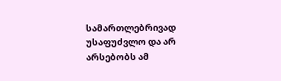სამართლებრივად უსაფუძვლო და არ არსებობს ამ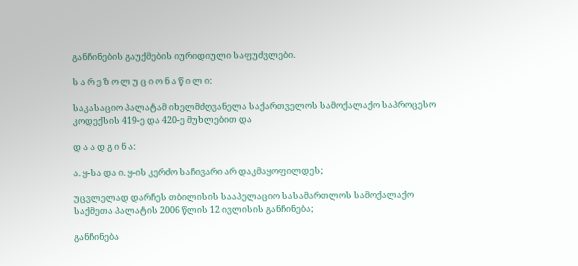განჩინების გაუქმების იურიდიული საფუძვლები.

ს ა რ ე ზ ო ლ უ ც ი ო ნ ა წ ი ლ ი:

საკასაციო პალატამ იხელმძღვანელა საქართველოს სამოქალაქო საპროცესო კოდექსის 419-ე და 420-ე მუხლებით და

დ ა ა დ გ ი ნ ა:

ა. ყ-სა და ი. ყ-ის კერძო საჩივარი არ დაკმაყოფილდეს;

უცვლელად დარჩეს თბილისის სააპელაციო სასამართლოს სამოქალაქო საქმეთა პალატის 2006 წლის 12 ივლისის განჩინება;

განჩინება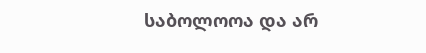საბოლოოა და არ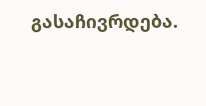გასაჩივრდება.